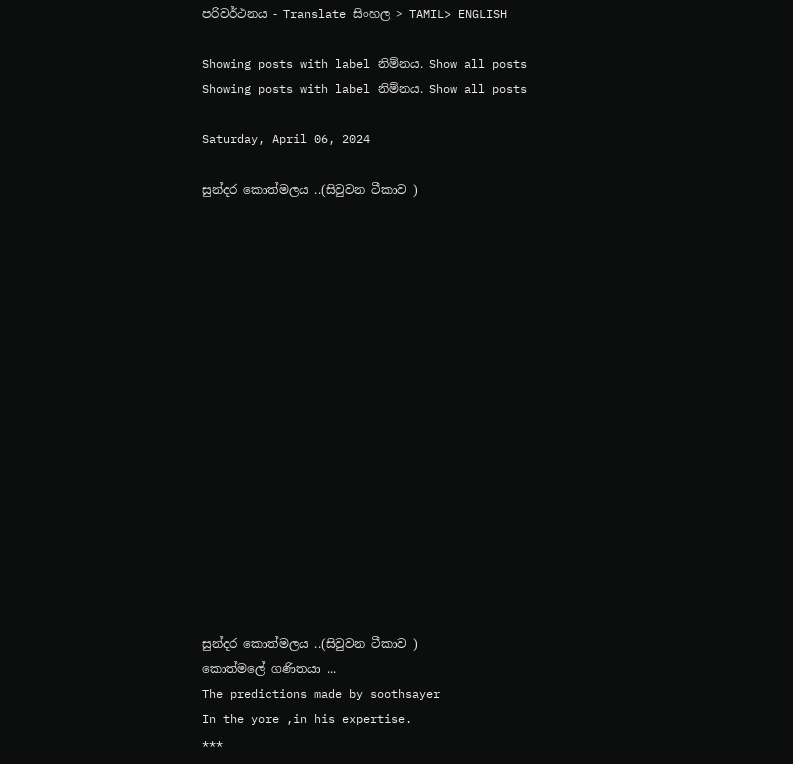පරිවර්ථනය - Translate සිංහල > TAMIL> ENGLISH

Showing posts with label නිම්නය. Show all posts
Showing posts with label නිම්නය. Show all posts

Saturday, April 06, 2024

සුන්දර කොත්මලය ..(සිවුවන ටීකාව )

















සුන්දර කොත්මලය ..(සිවුවන ටීකාව )
කොත්මලේ ගණිතයා ...
The predictions made by soothsayer
In the yore ,in his expertise.
***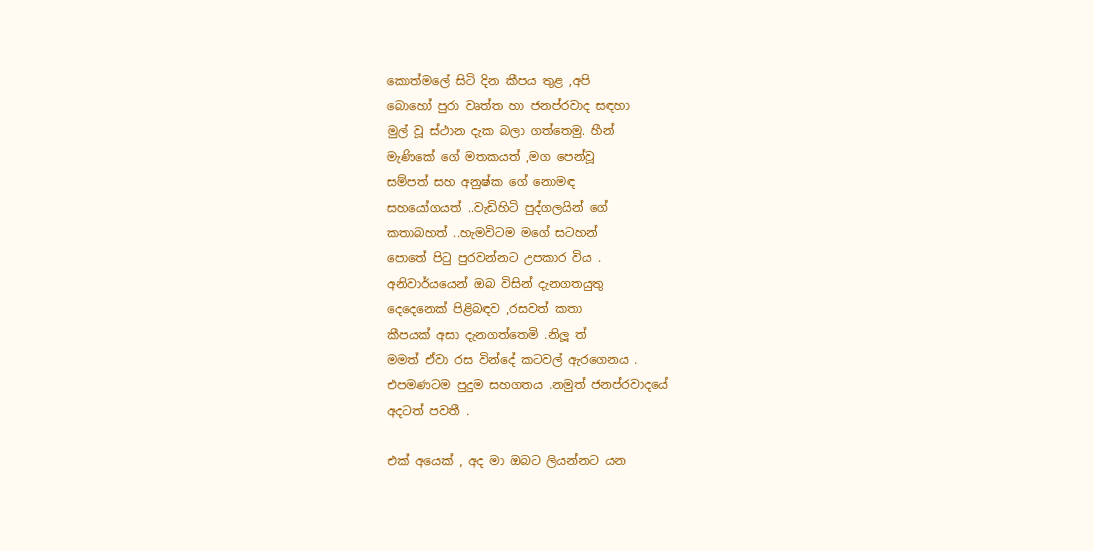කොත්මලේ සිටි දින කීපය තුළ ,අපි
බොහෝ පුරා වෘත්ත හා ජනප්රවාද සඳහා
මුල් වූ ස්ථාන දැක බලා ගත්තෙමු. හීන්
මැණිකේ ගේ මතකයත් ,මග පෙන්වූ
සම්පත් සහ අනුෂ්ක ගේ නොමඳ
සහයෝගයත් ..වැඩිහිටි පුද්ගලයින් ගේ
කතාබහත් ..හැමවිටම මගේ සටහන්
පොතේ පිටු පුරවන්නට උපකාර විය .
අනිවාර්යයෙන් ඔබ විසින් දැනගතයුතු
දෙදෙනෙක් පිළිබඳව ,රසවත් කතා
කීපයක් අසා දැනගත්තෙමි .නිලූ ත්
මමත් ඒවා රස වින්දේ කටවල් ඇරගෙනය .
එපමණටම පුදුම සහගතය .නමුත් ජනප්රවාදයේ
අදටත් පවතී .

එක් අයෙක් , අද මා ඔබට ලියන්නට යන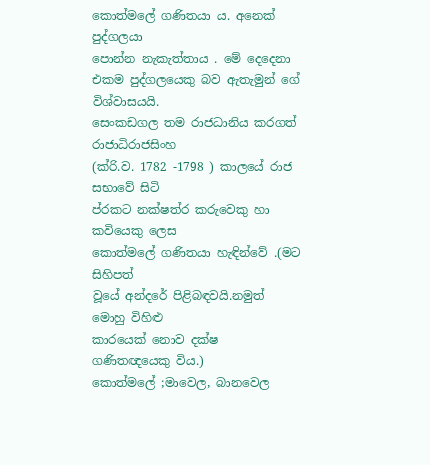කොත්මලේ ගණිතයා ය. අනෙක් පුද්ගලයා
පොන්න නැකැත්තාය . මේ දෙදෙනා
එකම පුද්ගලයෙකු බව ඇතැමුන් ගේ
විශ්වාසයයි.
සෙංකඩගල තම රාජධානිය කරගත් රාජාධිරාජසිංහ
(ක්රි.ව. 1782 -1798 ) කාලයේ රාජ සභාවේ සිටි
ප්රකට නක්ෂත්ර කරුවෙකු හා කවියෙකු ලෙස
කොත්මලේ ගණිතයා හැඳින්වේ .(මට සිහිපත්
වූයේ අන්දරේ පිළිබඳවයි.නමුත් මොහු විහිළු
කාරයෙක් නොව දක්ෂ ගණිතඥයෙකු විය.)
කොත්මලේ ;මාවෙල, බානවෙල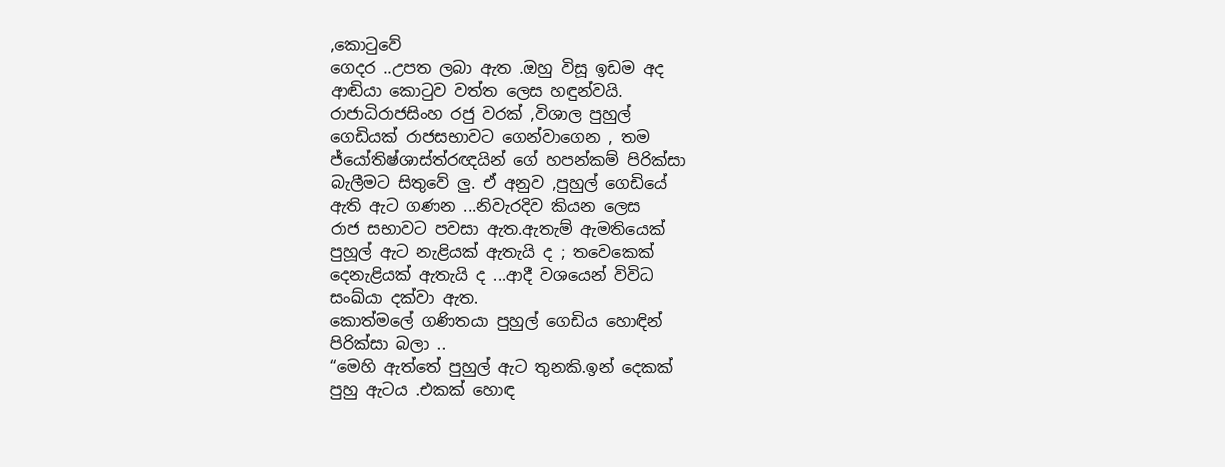,කොටුවේ
ගෙදර ..උපත ලබා ඇත .ඔහු විසූ ඉඩම අද
ආඬියා කොටුව වත්ත ලෙස හඳුන්වයි.
රාජාධිරාජසිංහ රජු වරක් ,විශාල පුහුල්
ගෙඩියක් රාජසභාවට ගෙන්වාගෙන , තම
ජ්යෝතිෂ්ශාස්ත්රඥයින් ගේ හපන්කම් පිරික්සා
බැලීමට සිතුවේ ලු. ඒ අනුව ,පුහුල් ගෙඩියේ
ඇති ඇට ගණන ...නිවැරදිව කියන ලෙස
රාජ සභාවට පවසා ඇත.ඇතැම් ඇමතියෙක්
පුහූල් ඇට නැළියක් ඇතැයි ද ; තවෙකෙක්
දෙනැළියක් ඇතැයි ද ...ආදී වශයෙන් විවිධ
සංඛ්යා දක්වා ඇත.
කොත්මලේ ගණිතයා පුහුල් ගෙඩිය හොඳින්
පිරික්සා බලා ..
“මෙහි ඇත්තේ පුහුල් ඇට තුනකි.ඉන් දෙකක්
පුහු ඇටය .එකක් හොඳ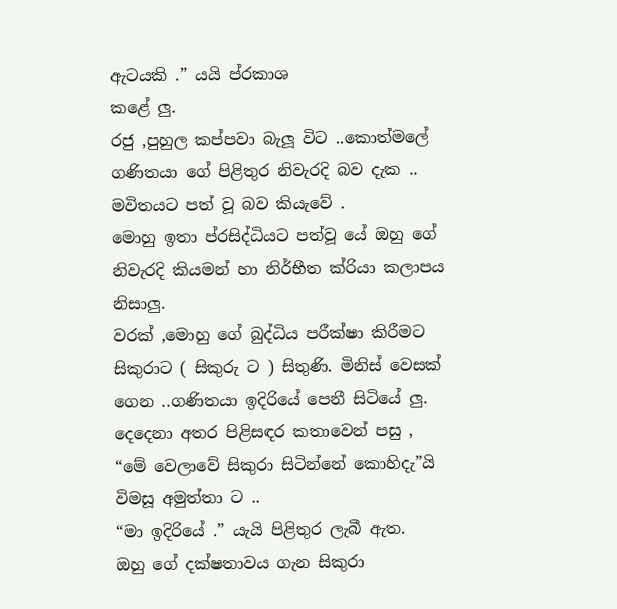ඇටයකි .” යයි ප්රකාශ
කළේ ලු.
රජු ,පුහුල කප්පවා බැලූ විට ..කොත්මලේ
ගණිතයා ගේ පිළිතුර නිවැරදි බව දැක ..
මවිතයට පත් වූ බව කියැවේ .
මොහු ඉතා ප්රසිද්ධියට පත්වූ යේ ඔහු ගේ
නිවැරදි කියමන් හා නිර්භීත ක්රියා කලාපය
නිසාලු.
වරක් ,මොහු ගේ බුද්ධිය පරීක්ෂා කිරීමට
සිකුරාට ( සිකුරු ට ) සිතුණි. මිනිස් වෙසක්
ගෙන ..ගණිතයා ඉදිරියේ පෙනී සිටියේ ලු.
දෙදෙනා අතර පිළිසඳර කතාවෙන් පසු ,
“මේ වෙලාවේ සිකුරා සිටින්නේ කොහිදැ”යි
විමසූ අමුත්තා ට ..
“මා ඉදිරියේ .” යැයි පිළිතුර ලැබී ඇත.
ඔහු ගේ දක්ෂතාවය ගැන සිකුරා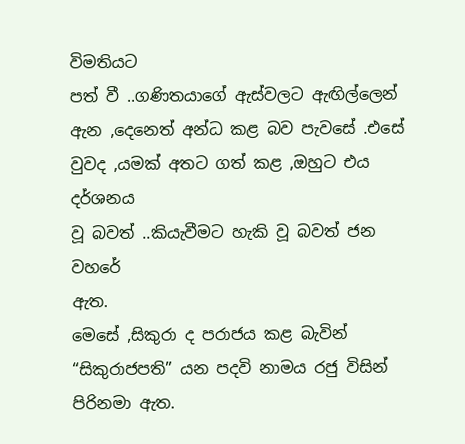විමතියට
පත් වී ..ගණිතයාගේ ඇස්වලට ඇඟිල්ලෙන්
ඇන ,දෙනෙත් අන්ධ කළ බව පැවසේ .එසේ
වුවද ,යමක් අතට ගත් කළ ,ඔහුට එය දර්ශනය
වූ බවත් ..කියැවීමට හැකි වූ බවත් ජන වහරේ
ඇත.
මෙසේ ,සිකුරා ද පරාජය කළ බැවින්
“සිකුරාජපති” යන පදවි නාමය රජු විසින්
පිරිනමා ඇත.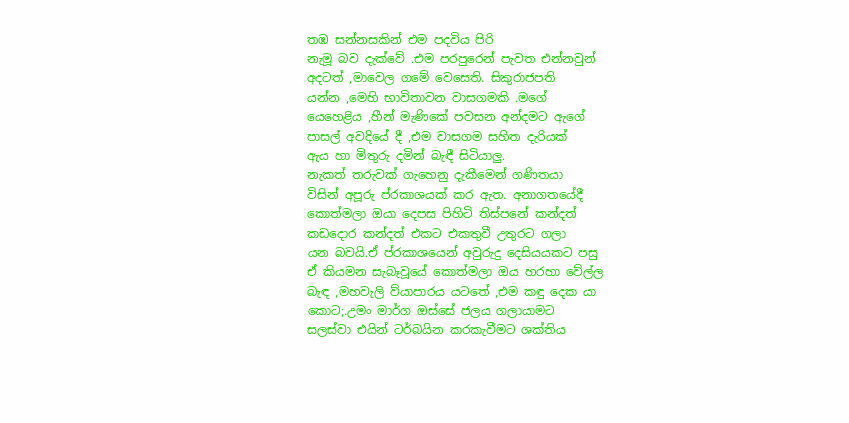තඹ සන්නසකින් එම පදවිය පිරි
නැමූ බව දැක්වේ .එම පරපුරෙන් පැවත එන්නවුන්
අදටත් ,මාවෙල ගමේ වෙසෙති. සිකුරාජපති
යන්න ,මෙහි භාවිතාවන වාසගමකි .මගේ
යෙහෙළිය ,හීන් මැණිකේ පවසන අන්දමට ඇගේ
පාසල් අවදියේ දී ,එම වාසගම සහිත දැරියක්
ඇය හා මිතුරු දමින් බැඳී සිටියාලු.
නැකත් තරුවක් ගැහෙනු දැකීමෙන් ගණිතයා
විසින් අපූරු ප්රකාශයක් කර ඇත. අනාගතයේදී
කොත්මලා ඔයා දෙපස පිහිටි තිස්පනේ කන්දත්
කඩදොර කන්දත් එකට එකතුවී උතුරට ගලා
යන බවයි.ඒ ප්රකාශයෙන් අවුරුදු දෙසියයකට පසු
ඒ කියමන සැබෑවූයේ කොත්මලා ඔය හරහා වේල්ල
බැඳ ,මහවැලි ව්යාපාරය යටතේ ,එම කඳු දෙක යා
කොට;.උමං මාර්ග ඔස්සේ ජලය ගලායාමට
සලස්වා එයින් ටර්බයින කරකැවීමට ශක්තිය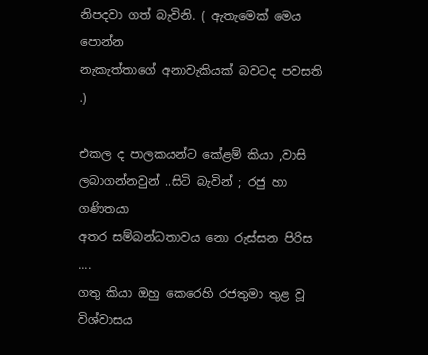නිපදවා ගත් බැවිනි. ( ඇතැමෙක් මෙය පොන්න
නැකැත්තාගේ අනාවැකියක් බවටද පවසති .)

එකල ද පාලකයන්ට කේළම් කියා ,වාසි
ලබාගන්නවුන් ..සිටි බැවින් ; රජු හා ගණිතයා
අතර සම්බන්ධතාවය නො රුස්සන පිරිස ....
ගතු කියා ඔහු කෙරෙහි රජතුමා තුළ වූ විශ්වාසය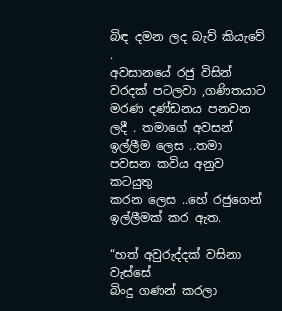බිඳ දමන ලද බැව් කියැවේ .
අවසානයේ රජු විසින් වරදක් පටලවා ,ගණිතයාට
මරණ දණ්ඩනය පනවන ලදී . තමාගේ අවසන්
ඉල්ලීම ලෙස ..තමා පවසන කවිය අනුව කටයුතු
කරන ලෙස ..හේ රජුගෙන් ඉල්ලීමක් කර ඇත.

“හත් අවුරුද්දක් වසිනා වැස්සේ
බිංදු ගණන් කරලා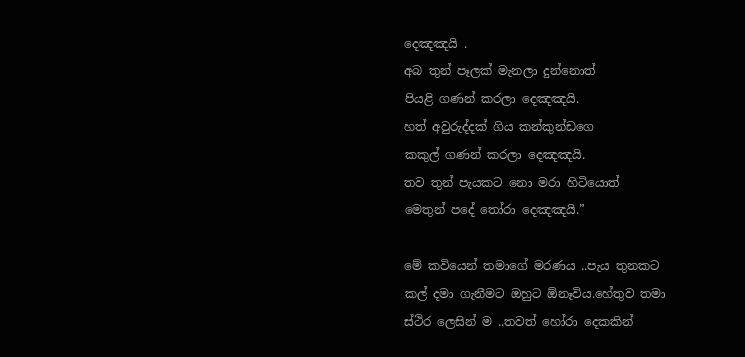දෙඤඤයි .
අබ තුන් පෑලක් මැනලා දුන්නොත්
පියළි ගණන් කරලා දෙඤඤයි.
හත් අවුරුද්දක් ගිය කන්කුන්ඩගෙ
කකුල් ගණන් කරලා දෙඤඤයි.
තව තුන් පැයකට නො මරා හිටියොත්
මෙතුන් පදේ තෝරා දෙඤඤයි.”

මේ කවියෙන් තමාගේ මරණය ..පැය තුනකට
කල් දමා ගැනීමට ඔහුට ඕනෑවිය.හේතුව තමා
ස්ථිර ලෙසින් ම ..තවත් හෝරා දෙකකින්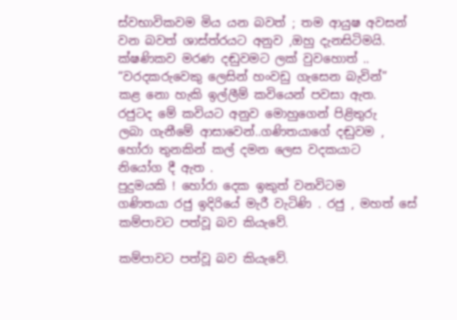ස්වභාවිකවම මිය යන බවත් ; තම ආයුෂ අවසන්
වන බවත් ශාස්ත්රයට අනුව ,ඔහු දැනසිටිමයි.
ක්ෂණිකව මරණ දඬුවමට ලක් වුවහොත් ..
“වරදකරුවෙකු ලෙසින් හංවඩු ගැසෙන බැවින්”
කළ නො හැකි ඉල්ලීම් කවියෙන් පවසා ඇත.
රජුටද මේ කවියට අනුව මොහුගෙන් පිළිතුරු
ලබා ගැනීමේ ආසාවෙන්..ගණිතයාගේ දඬුවම ,
හෝරා තුනකින් කල් දමන ලෙස වදකයාට
නියෝග දී ඇත .
පුදුමයකි ! හෝරා දෙක ඉකුත් වනවිටම
ගණිතයා රජු ඉදිරියේ මැරී වැටිණි . රජු , මහත් සේ
කම්පාවට පත්වූ බව කියැවේ.

කම්පාවට පත්වූ බව කියැවේ.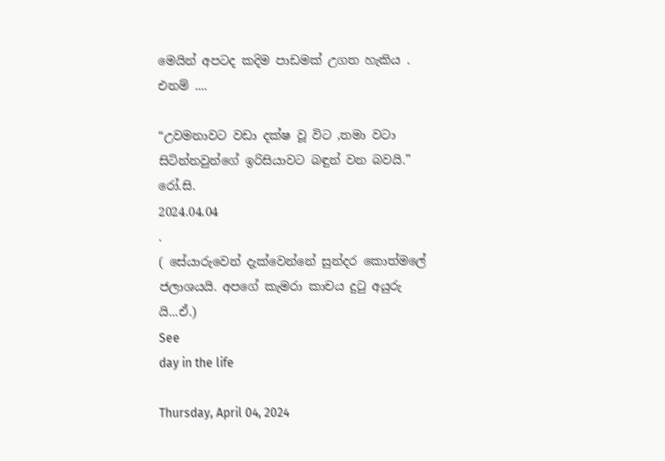මෙයින් අපටද කදිම පාඩමක් උගත හැකිය . එනම් ....

“උවමනාවට වඩා දක්ෂ වූ විට ,තමා වටා
සිටින්නවුන්ගේ ඉරිසියාවට බඳුන් වන බවයි.”
රෝ.සි.
2024.04.04
.
( සේයාරුවෙන් දැක්වෙන්නේ සුන්දර කොත්මලේ
ජලාශයයි. අපගේ කැමරා කාචය දුටු අයුරු යි...ඒ.)
See
day in the life

Thursday, April 04, 2024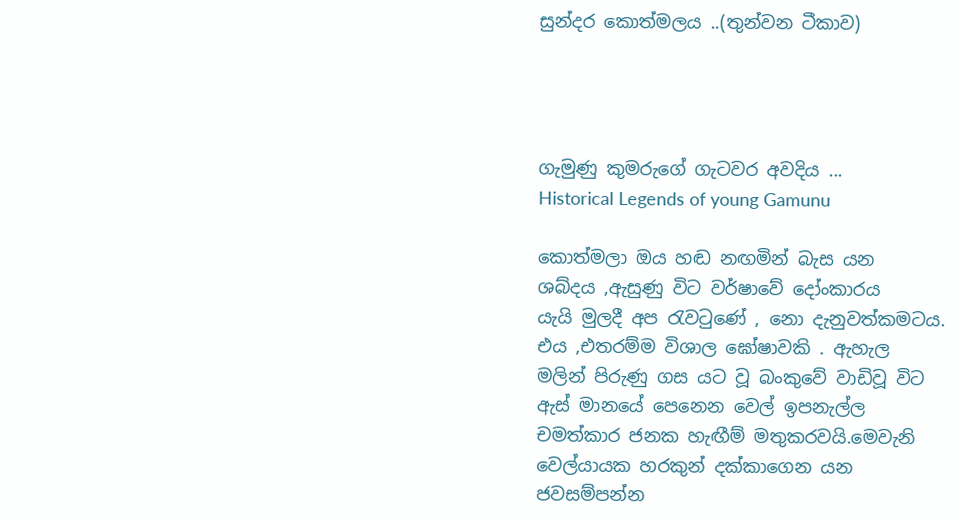සුන්දර කොත්මලය ..(තුන්වන ටීකාව)




ගැමුණු කුමරුගේ ගැටවර අවදිය ...
Historical Legends of young Gamunu

කොත්මලා ඔය හඬ නඟමින් බැස යන
ශබ්දය ,ඇසුණු විට වර්ෂාවේ දෝංකාරය
යැයි මුලදී අප රැවටුණේ , නො දැනුවත්කමටය.
එය ,එතරම්ම විශාල ඝෝෂාවකි . ඇහැල
මලින් පිරුණු ගස යට වූ බංකුවේ වාඩිවූ විට
ඇස් මානයේ පෙනෙන වෙල් ඉපනැල්ල
චමත්කාර ජනක හැඟීම් මතුකරවයි.මෙවැනි
වෙල්යායක හරකුන් දක්කාගෙන යන
ජවසම්පන්න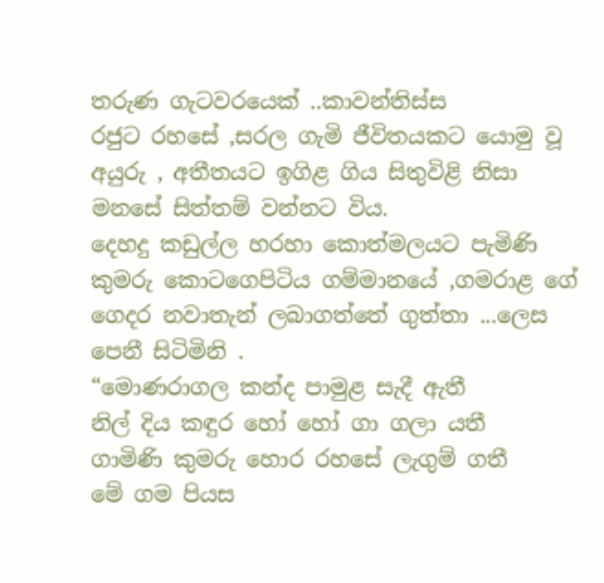තරුණ ගැටවරයෙක් ..කාවන්තිස්ස
රජුට රහසේ ,සරල ගැමි ජීවිතයකට යොමු වූ
අයුරු , අතීතයට ඉගිළ ගිය සිතුවිළි නිසා
මනසේ සිත්තම් වන්නට විය.
දෙහදු කඩුල්ල හරහා කොත්මලයට පැමිණි
කුමරු කොටගෙපිටිය ගම්මානයේ ,ගමරාළ ගේ
ගෙදර නවාතැන් ලබාගත්තේ ගුත්තා ...ලෙස
පෙනී සිටිමිනි .
“මොණරාගල කන්ද පාමුළ සැදී ඇතී
නිල් දිය කඳුර හෝ හෝ ගා ගලා යතී
ගාමිණි කුමරු හොර රහසේ ලැගුම් ගතී
මේ ගම පියස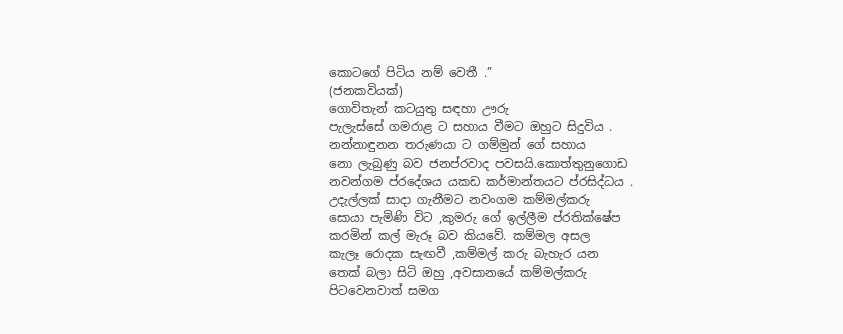කොටගේ පිටිය නම් වෙතී .”
(ජනකවියක්)
ගොවිතැන් කටයුතු සඳහා ඌරු
පැලැස්සේ ගමරාළ ට සහාය වීමට ඔහුට සිදුවිය .
නන්නාඳුනන තරුණයා ට ගම්මුන් ගේ සහාය
නො ලැබුණු බව ජනප්රවාද පවසයි.කොත්තුනුගොඩ
නවන්ගම ප්රදේශය යකඩ කර්මාන්තයට ප්රසිද්ධය .
උදැල්ලක් සාදා ගැනීමට නවංගම කම්මල්කරු
සොයා පැමිණි විට ,කුමරු ගේ ඉල්ලීම ප්රතික්ෂේප
කරමින් කල් මැරූ බව කියවේ. කම්මල අසල
කැලෑ රොදක සැඟවී ,කම්මල් කරු බැහැර යන
තෙක් බලා සිටි ඔහු ,අවසානයේ කම්මල්කරු
පිටවෙනවාත් සමග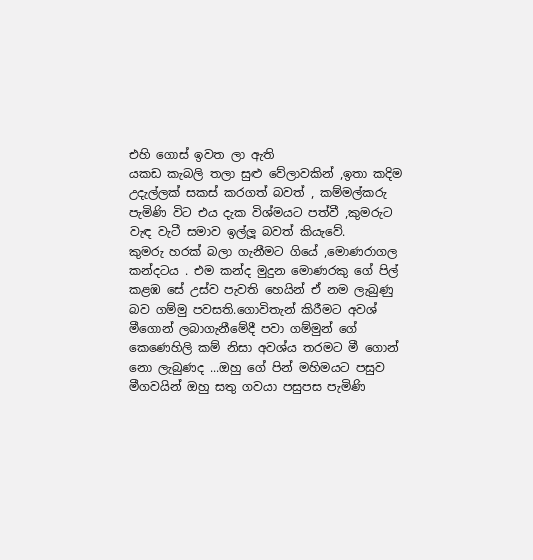එහි ගොස් ඉවත ලා ඇති
යකඩ කැබලි තලා සුළු වේලාවකින් ,ඉතා කදිම
උදැල්ලක් සකස් කරගත් බවත් , කම්මල්කරු
පැමිණි විට එය දැක විශ්මයට පත්වී ,කුමරුට
වැඳ වැටී සමාව ඉල්ලූ බවත් කියැවේ.
කුමරු හරක් බලා ගැනීමට ගියේ ,මොණරාගල
කන්දටය . එම කන්ද මුදුන මොණරකු ගේ පිල්
කළඹ සේ උස්ව පැවති හෙයින් ඒ නම ලැබුණු
බව ගම්මු පවසති.ගොවිතැන් කිරීමට අවශ්
මීගොන් ලබාගැනීමේදී පවා ගම්මුන් ගේ
කෙණෙහිලි කම් නිසා අවශ්ය තරමට මී ගොන්
නො ලැබුණද ...ඔහු ගේ පින් මහිමයට පසුව
මීගවයින් ඔහු සතු ගවයා පසුපස පැමිණි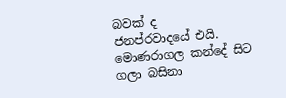බවක් ද
ජනප්රවාදයේ එයි.
මොණරාගල කන්දේ සිට ගලා බසිනා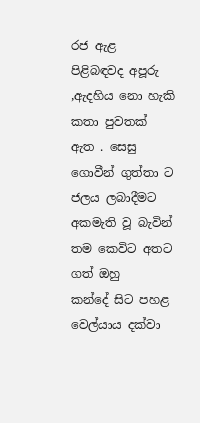රජ ඇළ
පිළිබඳවද අපූරු ,ඇදහිය නො හැකි කතා පුවතක්
ඇත . සෙසු ගොවීන් ගුත්තා ට ජලය ලබාදීමට
අකමැති වූ බැවින් තම කෙවිට අතට ගත් ඔහු
කන්දේ සිට පහළ වෙල්යාය දක්වා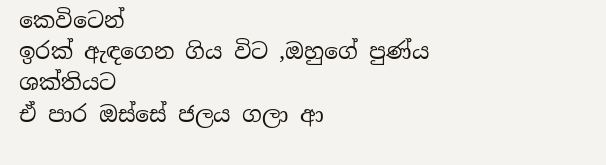කෙවිටෙන්
ඉරක් ඇඳගෙන ගිය විට ,ඔහුගේ පුණ්ය ශක්තියට
ඒ පාර ඔස්සේ ජලය ගලා ආ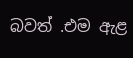බවත් .එම ඇළ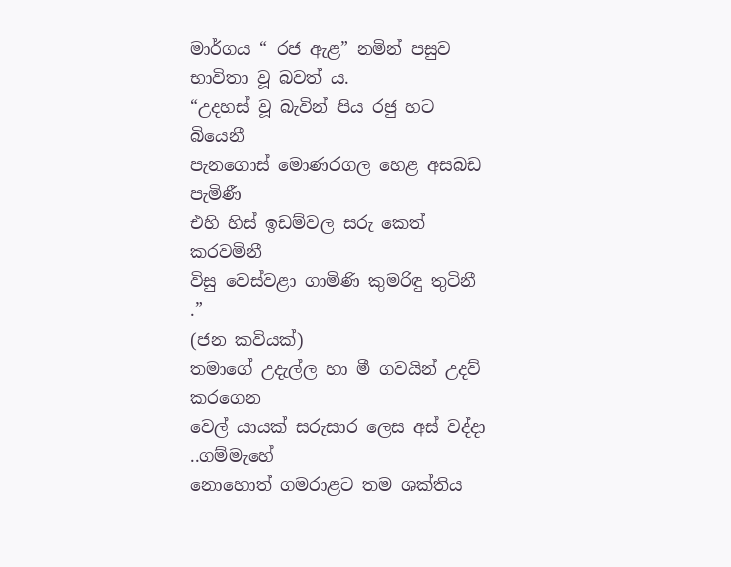මාර්ගය “ රජ ඇළ” නමින් පසුව භාවිතා වූ බවත් ය.
“උදහස් වූ බැවින් පිය රජු හට බියෙනී
පැනගොස් මොණරගල හෙළ අසබඩ පැමිණී
එහි හිස් ඉඩම්වල සරු කෙත් කරවමිනී
විසු වෙස්වළා ගාමිණි කුමරිඳු තුටිනී .”
(ජන කවියක්)
තමාගේ උදැල්ල හා මී ගවයින් උදව් කරගෙන
වෙල් යායක් සරුසාර ලෙස අස් වද්දා ..ගම්මැහේ
නොහොත් ගමරාළට තම ශක්තිය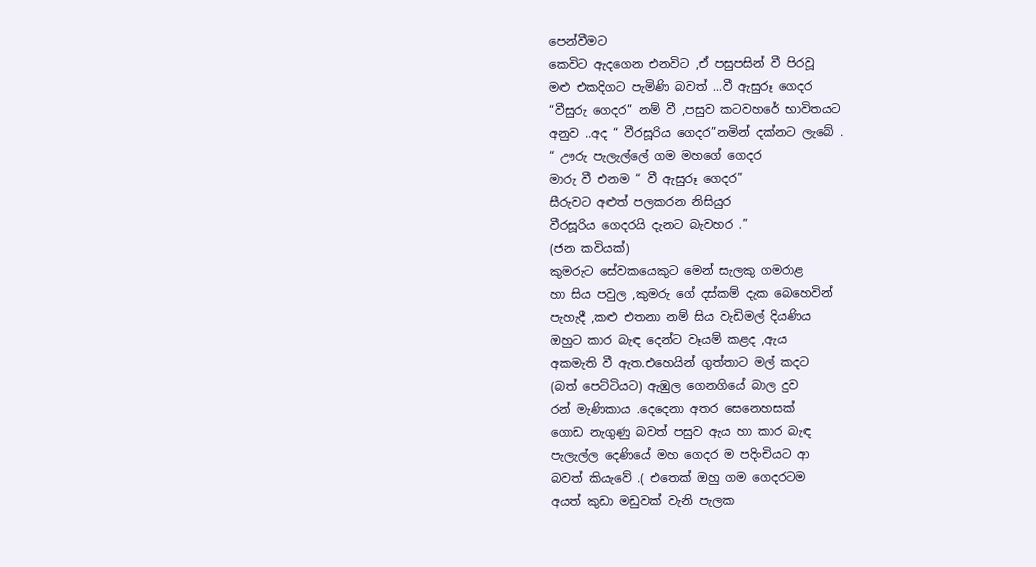පෙන්වීමට
කෙවිට ඇදගෙන එනවිට ,ඒ පසුපසින් වී පිරවූ
මළු එකදිගට පැමිණි බවත් ...වී ඇසුරූ ගෙදර
“වීසුරු ගෙදර” නම් වී ,පසුව කටවහරේ භාවිතයට
අනුව ..අද “ වීරසූරිය ගෙදර”නමින් දක්නට ලැබේ .
“ ඌරු පැලැල්ලේ ගම මහගේ ගෙදර
මාරු වී එනම “ වී ඇසුරූ ගෙදර”
සීරුවට අළුත් පලකරන නිසියුර
වීරසූරිය ගෙදරයි දැනට බැවහර .”
(ජන කවියක්)
කුමරුට සේවකයෙකුට මෙන් සැලකු ගමරාළ
හා සිය පවුල ,කුමරු ගේ දස්කම් දැක බෙහෙවින්
පැහැදී ,කළු එතනා නම් සිය වැඩිමල් දියණිය
ඔහුට කාර බැඳ දෙන්ට වෑයම් කළද ,ඇය
අකමැති වී ඇත.එහෙයින් ගුත්තාට මල් කදට
(බත් පෙට්ටියට) ඇඹුල ගෙනගියේ බාල දුව
රන් මැණිකාය .දෙදෙනා අතර සෙනෙහසක්
ගොඩ නැගුණු බවත් පසුව ඇය හා කාර බැඳ
පැලැල්ල දෙණියේ මහ ගෙදර ම පදිංචියට ආ
බවත් කියැවේ .( එතෙක් ඔහු ගම ගෙදරටම
අයත් කුඩා මඩුවක් වැනි පැලක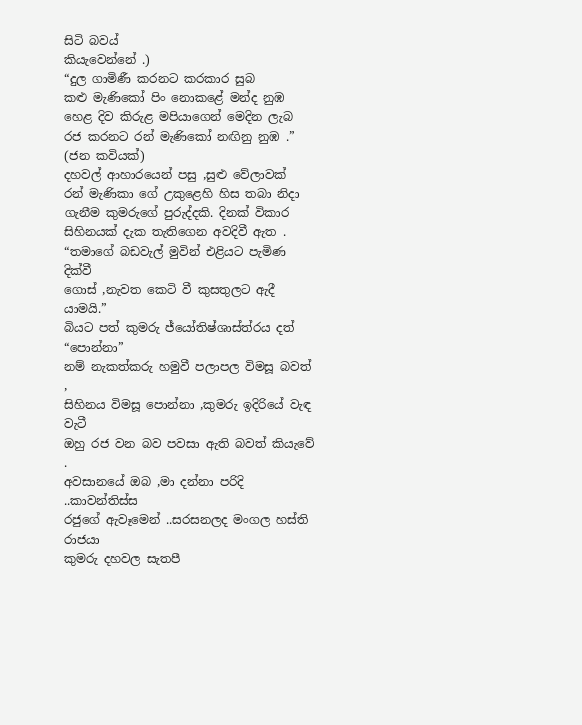සිටි බවය්
කියැවෙන්නේ .)
“දුල ගාමිණී කරනට කරකාර සුබ
කළු මැණිකෝ පිං නොකළේ මන්ද නුඹ
හෙළ දිව කිරුළ මපියාගෙන් මෙදින ලැබ
රජ කරනට රන් මැණිකෝ නඟිනු නුඹ .”
(ජන කවියක්)
දහවල් ආහාරයෙන් පසු ,සුළු වේලාවක්
රන් මැණිකා ගේ උකුළෙහි හිස තබා නිදා
ගැනීම කුමරුගේ පුරුද්දකි. දිනක් විකාර
සිහිනයක් දැක තැතිගෙන අවදිවී ඇත .
“තමාගේ බඩවැල් මුවින් එළියට පැමිණ දික්වී
ගොස් ,නැවත කෙටි වී කුසතුලට ඇදී යාමයි.”
බියට පත් කුමරු ජ්යෝතිෂ්ශාස්ත්රය දත් “පොන්නා”
නම් නැකත්කරු හමුවී පලාපල විමසූ බවත් ,
සිහිනය විමසූ පොන්නා ,කුමරු ඉදිරියේ වැඳ වැටී
ඔහු රජ වන බව පවසා ඇති බවත් කියැවේ .
අවසානයේ ඔබ ,මා දන්නා පරිදි ..කාවන්තිස්ස
රජුගේ ඇවෑමෙන් ..සරසනලද මංගල හස්ති රාජයා
කුමරු දහවල සැතපී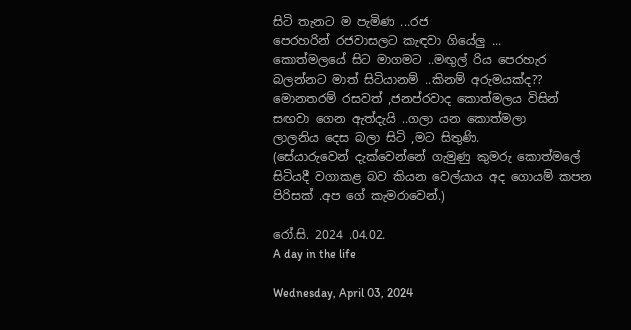සිටි තැනට ම පැමිණ ...රජ
පෙරහරින් රජවාසලට කැඳවා ගියේලු ...
කොත්මලයේ සිට මාගමට ..මඟුල් රිය පෙරහැර
බලන්නට මාත් සිටියානම් ..කිනම් අරුමයක්ද??
මොනතරම් රසවත් ,ජනප්රවාද කොත්මලය විසින්
සඟවා ගෙන ඇත්දැයි ..ගලා යන කොත්මලා
ලාලනිය දෙස බලා සිටි ,මට සිතුණි.
(සේයාරුවෙන් දැක්වෙන්නේ ගැමුණු කුමරු කොත්මලේ
සිටියදී වගාකළ බව කියන වෙල්යාය අද ගොයම් කපන
පිරිසක් .අප ගේ කැමරාවෙන්.)

රෝ.සි. 2024 .04.02.
A day in the life

Wednesday, April 03, 2024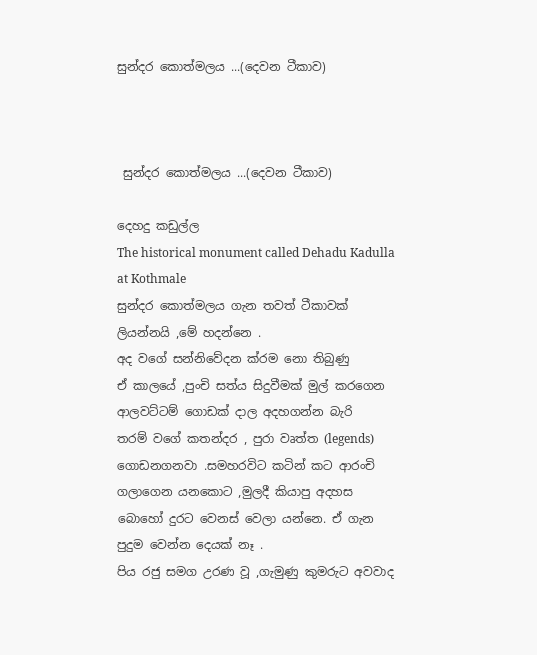සුන්දර කොත්මලය ...(දෙවන ටීකාව)



 සුන්දර කොත්මලය ...(දෙවන ටීකාව)

දෙහදු කඩුල්ල
The historical monument called Dehadu Kadulla
at Kothmale
සුන්දර කොත්මලය ගැන තවත් ටීකාවක්
ලියන්නයි ,මේ හදන්නෙ .
අද වගේ සන්නිවේදන ක්රම නො තිබුණු
ඒ කාලයේ ,පුංචි සත්ය සිදුවීමක් මුල් කරගෙන
ආලවට්ටම් ගොඩක් දාල අදහගන්න බැරි
තරම් වගේ කතන්දර , පුරා වෘත්ත (legends)
ගොඩනගනවා .සමහරවිට කටින් කට ආරංචි
ගලාගෙන යනකොට ,මුලදී කියාපු අදහස
බොහෝ දුරට වෙනස් වෙලා යන්නෙ. ඒ ගැන
පුදුම වෙන්න දෙයක් නෑ .
පිය රජු සමග උරණ වූ ,ගැමුණු කුමරුට අවවාද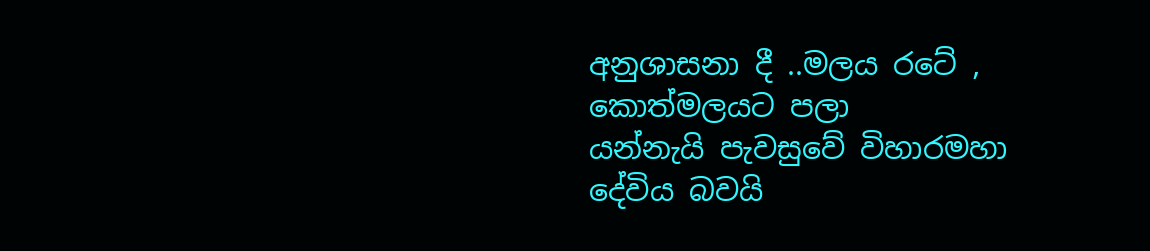අනුශාසනා දී ..මලය රටේ , කොත්මලයට පලා
යන්නැයි පැවසුවේ විහාරමහා දේවිය බවයි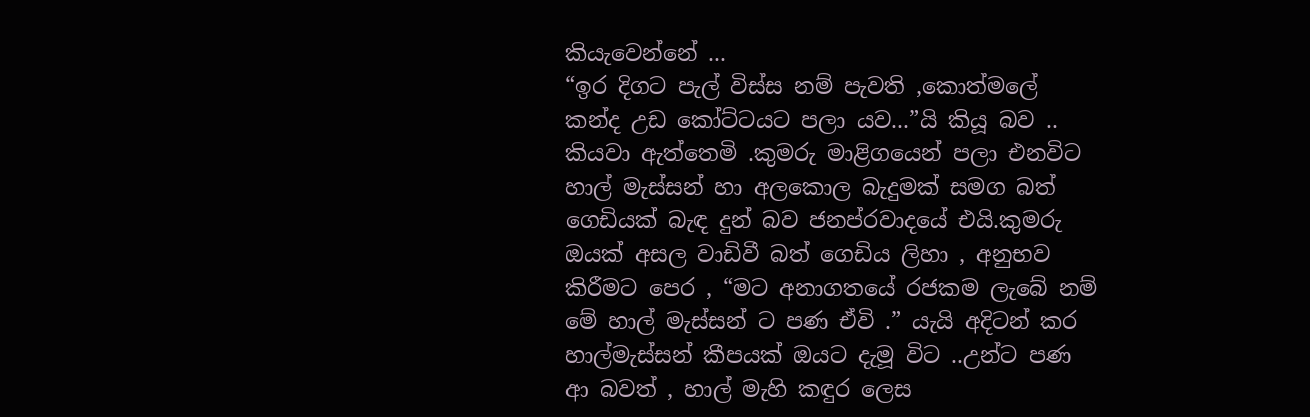කියැවෙන්නේ ...
“ඉර දිගට පැල් විස්ස නම් පැවති ,කොත්මලේ
කන්ද උඩ කෝට්ටයට පලා යව...”යි කියූ බව ..
කියවා ඇත්තෙමි .කුමරු මාළිගයෙන් පලා එනවිට
හාල් මැස්සන් හා අලකොල බැදුමක් සමග බත්
ගෙඩියක් බැඳ දුන් බව ජනප්රවාදයේ එයි.කුමරු
ඔයක් අසල වාඩිවී බත් ගෙඩිය ලිහා , අනුභව
කිරීමට පෙර , “මට අනාගතයේ රජකම ලැබේ නම්
මේ හාල් මැස්සන් ට පණ ඒවි .” යැයි අදිටන් කර
හාල්මැස්සන් කීපයක් ඔයට දැමූ විට ..උන්ට පණ
ආ බවත් , හාල් මැහි කඳුර ලෙස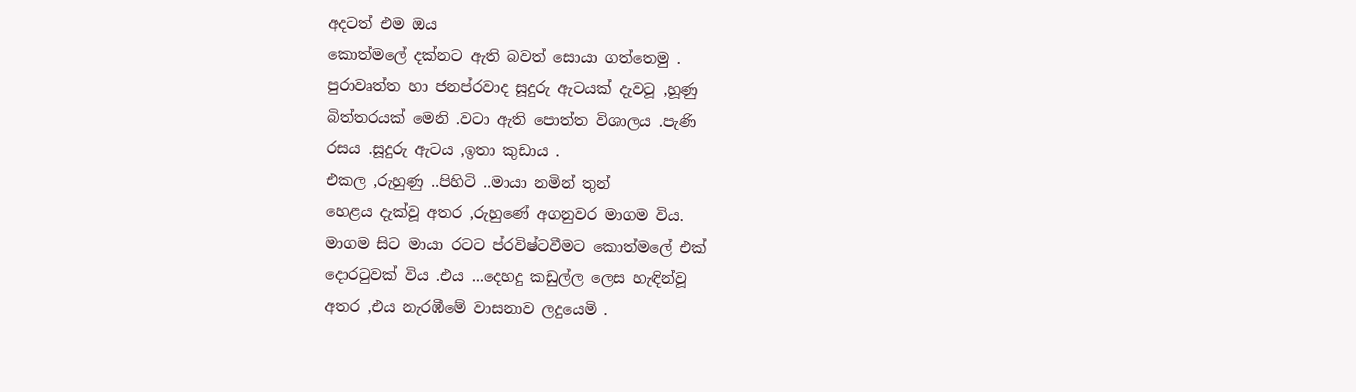අදටත් එම ඔය
කොත්මලේ දක්නට ඇති බවත් සොයා ගත්තෙමු .
පුරාවෘත්ත හා ජනප්රවාද සූදුරු ඇටයක් දැවටූ ,හූණු
බිත්තරයක් මෙනි .වටා ඇති පොත්ත විශාලය .පැණි
රසය .සූදුරු ඇටය ,ඉතා කුඩාය .
එකල ,රුහුණු ..පිහිටි ..මායා නමින් තුන්
හෙළය දැක්වූ අතර ,රුහුණේ අගනුවර මාගම විය.
මාගම සිට මායා රටට ප්රවිෂ්ටවීමට කොත්මලේ එක්
දොරටුවක් විය .එය ...දෙහදු කඩුල්ල ලෙස හැඳින්වූ
අතර ,එය නැරඹීමේ වාසනාව ලදුයෙමි .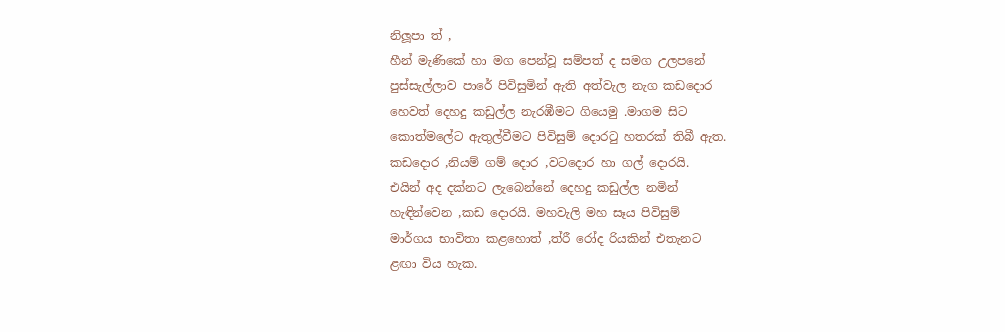නිලූපා ත් ,
හීන් මැණිකේ හා මග පෙන්වූ සම්පත් ද සමග උලපනේ
පුස්සැල්ලාව පාරේ පිවිසුමින් ඇති අත්වැල නැග කඩදොර
හෙවත් දෙහදු කඩුල්ල නැරඹීමට ගියෙමු .මාගම සිට
කොත්මලේට ඇතුල්වීමට පිවිසුම් දොරටු හතරක් තිබී ඇත.
කඩදොර ,නියම් ගම් දොර ,වටදොර හා ගල් දොරයි.
එයින් අද දක්නට ලැබෙන්නේ දෙහදු කඩුල්ල නමින්
හැඳින්වෙන ,කඩ දොරයි. මහවැලි මහ සෑය පිවිසුම්
මාර්ගය භාවිතා කළහොත් ,ත්රී රෝද රියකින් එතැනට
ළඟා විය හැක.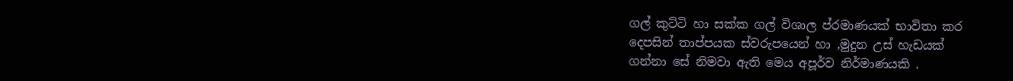ගල් කුට්ටි හා සක්ක ගල් විශාල ප්රමාණයක් භාවිතා කර
දෙපසින් තාප්පයක ස්වරුපයෙන් හා ,මුදුන උස් හැඩයක්
ගන්නා සේ නිමවා ඇති මෙය අපූර්ව නිර්මාණයකි .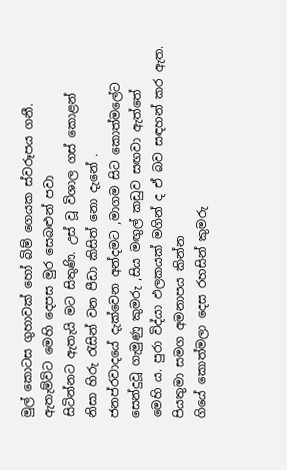මුල් කොටස ගුහාවක් හෝ බිම් ගෙයක ස්වරූපය ගනී.
ඇතැම්විට මෙහි දෙපස මුර සෙබළුන් පවා
සිටින්නට ඇතැයි මට සිතුණි. උස් වූ විශාල ගස් කොළන්
නිසා හිරු රැසින් වන පීඩා කිසිත් නො දැනේ .
ජනප්රවාදයේ දැක්වෙන අන්දමට ,මාගම සිට කොත්මලේට
සෙන්දුවූ ගැමුණු කුමරු ,සිය මඟුල් කඩුව සඟවා ඇත්තේ
මෙහි ය. පුරා විද්යා ඵලකයක් මගින් ද ඒ බව සඳහන් කර ඇත.
පියතුමා සමග අමනාපය කින්න
ගියේ කොත්මලා දෙස රහසින් කුමරු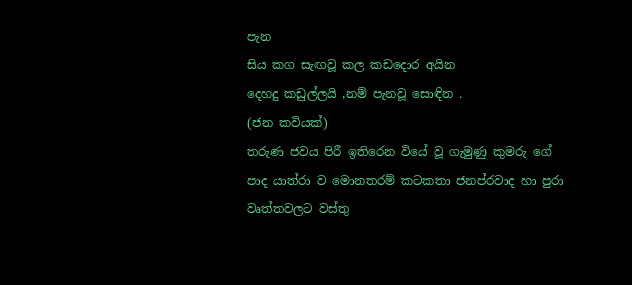පැන
සිය කග සැඟවූ කල කඩදොර අයින
දෙහදු කඩුල්ලයි ,නම් පැනවූ සොඳින .
(ජන කවියක්)
තරුණ ජවය පිරී ඉතිරෙන වියේ වූ ගැමුණු කුමරු ගේ
පාද යාත්රා ව මොනතරම් කටකතා ජනප්රවාද හා පුරා
වෘත්තවලට වස්තු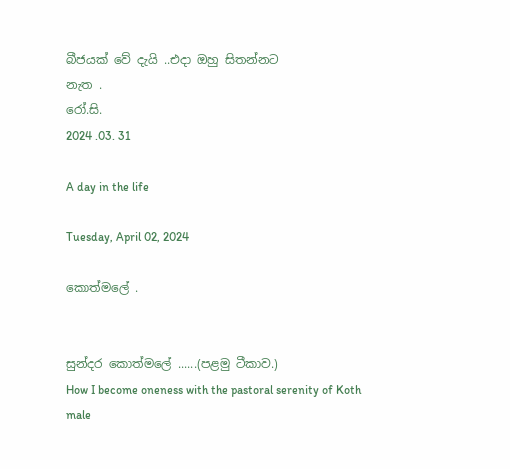බීජයක් වේ දැයි ..එදා ඔහු සිතන්නට
නැත .
රෝ.සි.
2024 .03. 31

A day in the life

Tuesday, April 02, 2024

කොත්මලේ .


සුන්දර කොත්මලේ ......(පළමු ටීකාව.)
How I become oneness with the pastoral serenity of Koth male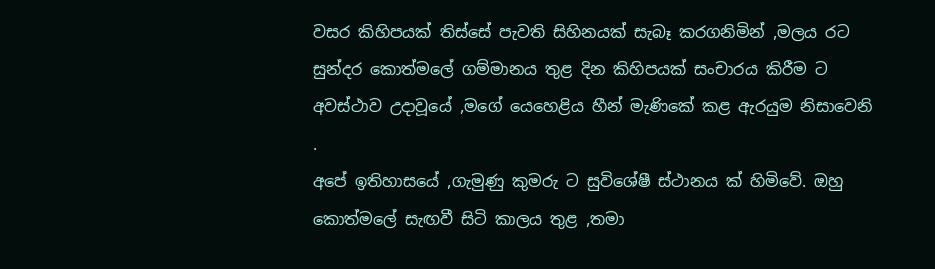වසර කිහිපයක් තිස්සේ පැවති සිහිනයක් සැබෑ කරගනිමින් ,මලය රට සුන්දර කොත්මලේ ගම්මානය තුළ දින කිහිපයක් සංචාරය කිරීම ට අවස්ථාව උදාවූයේ ,මගේ යෙහෙළිය හීන් මැණිකේ කළ ඇරයුම නිසාවෙනි .
අපේ ඉතිහාසයේ ,ගැමුණු කුමරු ට සුවිශේෂී ස්ථානය ක් හිමිවේ. ඔහු කොත්මලේ සැඟවී සිටි කාලය තුළ ,තමා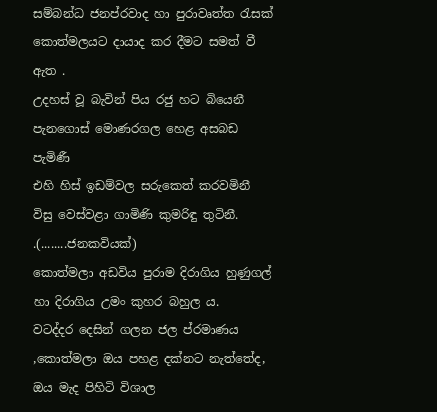සම්බන්ධ ජනප්රවාද හා පුරාවෘත්ත රැසක් කොත්මලයට දායාද කර දීමට සමත් වී ඇත .
උදහස් වූ බැවින් පිය රජු හට බියෙනී
පැනගොස් මොණරගල හෙළ අසබඩ පැමිණී
එහි හිස් ඉඩම්වල සරුකෙත් කරවමිනී
විසු වෙස්වළා ගාමිණි කුමරිඳු තුටිනී.
.(........ජනකවියක්)
කොත්මලා අඩවිය පුරාම දිරාගිය හුණුගල් හා දිරාගිය උමං කුහර බහුල ය.
වටද්දර දෙසින් ගලන ජල ප්රමාණය ,කොත්මලා ඔය පහළ දක්නට නැත්තේද, ඔය මැද පිහිටි විශාල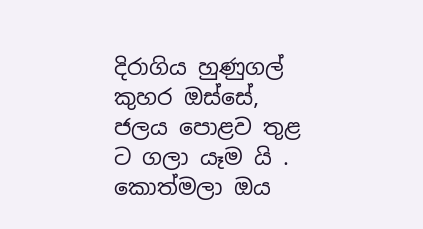දිරාගිය හුණුගල් කුහර ඔස්සේ, ජලය පොළව තුළ ට ගලා යෑම යි .
කොත්මලා ඔය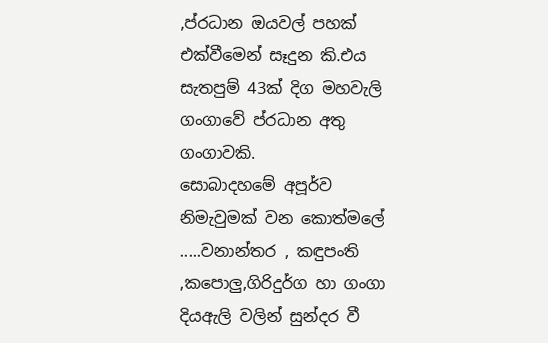,ප්රධාන ඔයවල් පහක් එක්වීමෙන් සෑදුන කි.එය සැතපුම් 43ක් දිග මහවැලි ගංගාවේ ප්රධාන අතු ගංගාවකි.
සොබාදහමේ අපූර්ව නිමැවුමක් වන කොත්මලේ .....වනාන්තර , කඳුපංති ,කපොලු,ගිරිදුර්ග හා ගංගා දියඇලි වලින් සුන්දර වී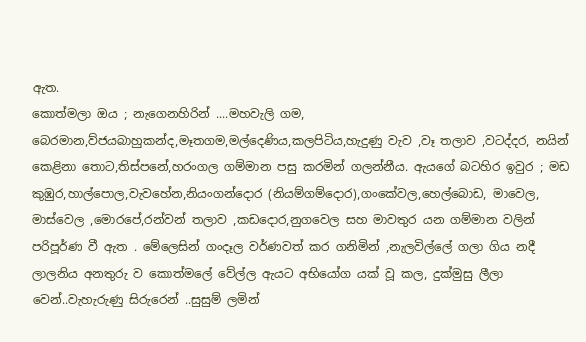ඇත.
කොත්මලා ඔය ; නැගෙනහිරින් ....මහවැලි ගම, බෙරමාන,ව්ජයබාහුකන්ද,මෑතගම,මල්දෙණිය,කලපිටිය,හැදුණු වැව ,වෑ තලාව ,වටද්දර, නයින් කෙළිනා තොට,තිස්පනේ,හරංගල ගම්මාන පසු කරමින් ගලන්නීය. ඇයගේ බටහිර ඉවුර ; මඩ කුඹුර,හාල්පොල,වැවහේන,නියංගන්දොර (නියම්ගම්දොර),ගංකේවල,හෙල්බොඩ, මාවෙල, මාස්වෙල ,මොරපේ,රන්වන් තලාව ,කඩදොර,නුගවෙල සහ මාවතුර යන ගම්මාන වලින් පරිපූර්ණ වී ඇත . මේලෙසින් ගංදෑල වර්ණවත් කර ගනිමින් ,නැලවිල්ලේ ගලා ගිය නදී ලාලනිය අනතුරු ව කොත්මලේ වේල්ල ඇයට අභියෝග යක් වූ කල, දුක්මුසු ලීලා වෙන්..වැහැරුණු සිරුරෙන් ..සුසුම් ලමින්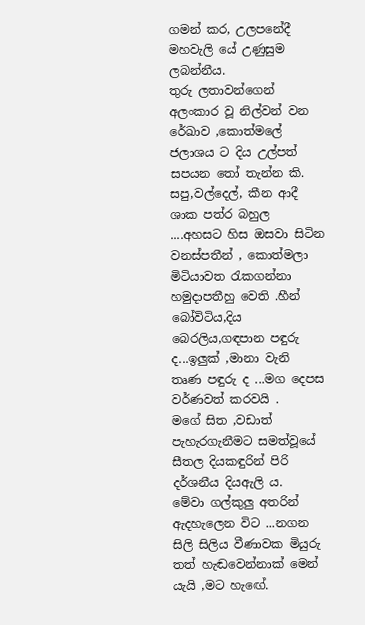ගමන් කර, උලපනේදී මහවැලි යේ උණුසුම ලබන්නීය.
තුරු ලතාවන්ගෙන් අලංකාර වූ නිල්වන් වන රේඛාව ,කොත්මලේ ජලාශය ට දිය උල්පත් සපයන තෝ තැන්න කි. සපු,වල්දෙල්, කීන ආදී
ශාක පත්ර බහුල ....අහසට හිස ඔසවා සිටින වනස්පතීන් , කොත්මලා මිටියාවත රැකගන්නා
හමුදාපතීහු වෙති .හීන් බෝවිටිය,දිය බෙරලිය,ගඳපාන පඳුරු ද...ඉලුක් ,මානා වැනි
තෘණ පඳුරු ද ...මග දෙපස වර්ණවත් කරවයි .
මගේ සිත ,වඩාත් පැහැරගැනීමට සමත්වූයේ සීතල දියකඳුරින් පිරි දර්ශනීය දියඇලි ය.
මේවා ගල්කුලු අතරින් ඇදහැලෙන විට ...නගන සිලි සිලිය වීණාවක මියුරු තත් හැඬවෙන්නාක් මෙන් යැයි ,මට හැඟේ.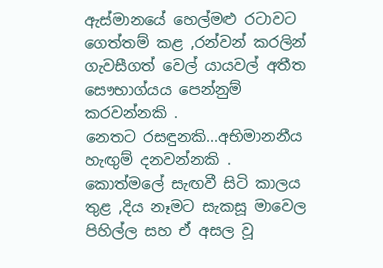ඇස්මානයේ හෙල්මළු රටාවට ගෙත්තම් කළ ,රන්වන් කරලින් ගැවසීගත් වෙල් යායවල් අතීත සෞභාග්යය පෙන්නුම් කරවන්නකි .
නෙතට රසඳුනකි...අභිමානනීය හැඟුම් දනවන්නකි .
කොත්මලේ සැඟවී සිටි කාලය තුළ ,දිය නෑමට සැකසූ මාවෙල පිහිල්ල සහ ඒ අසල වූ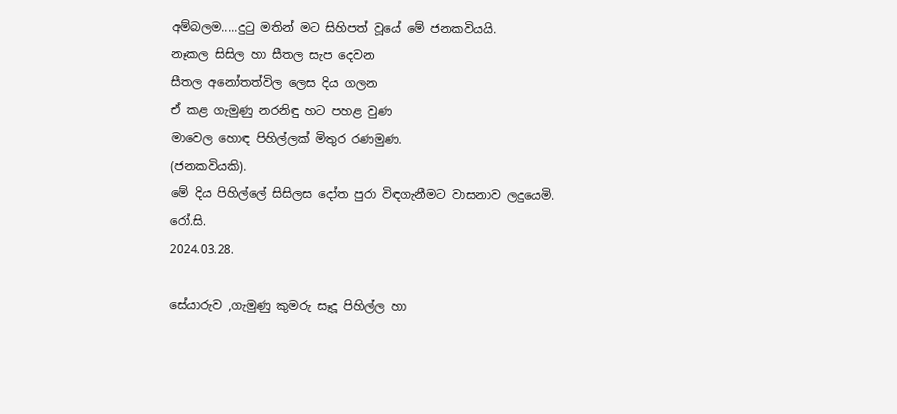අම්බලම.....දුටු මතින් මට සිහිපත් වූයේ මේ ජනකවියයි.
නෑකල සිසිල හා සීතල සැප දෙවන
සීතල අනෝතත්විල ලෙස දිය ගලන
ඒ කළ ගැමුණු නරනිඳු හට පහළ වුණ
මාවෙල හොඳ පිහිල්ලක් මිතුර රණමුණ.
(ජනකවියකි).
මේ දිය පිහිල්ලේ සිසිලස දෝත පුරා විඳගැනීමට වාසනාව ලදුයෙමි.
රෝ.සි.
2024.03.28.

සේයාරුව ,ගැමුණු කුමරු සෑදූ පිහිල්ල හා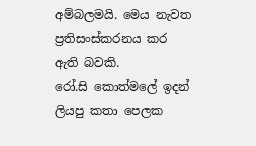අම්බලමයි. මෙය නැවත ප්‍රතිසංස්කරනය කර ඇති බවකි.
රෝ.සි කොත්මලේ ඉදන් ලියපු කතා පෙලක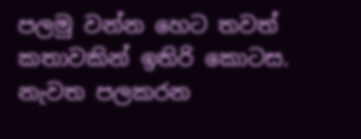පලමු වන්න හෙට තවත් කතාවකින් ඉතිරි කොටස.
නැවත පලකරන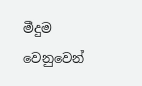මීදුම වෙනුවෙන්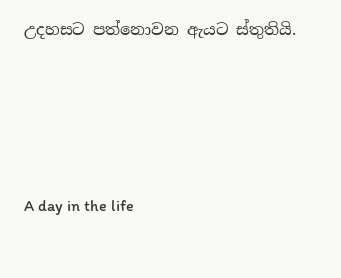උදහසට පත්නොවන ඇයට ස්තුතියි.






A day in the life